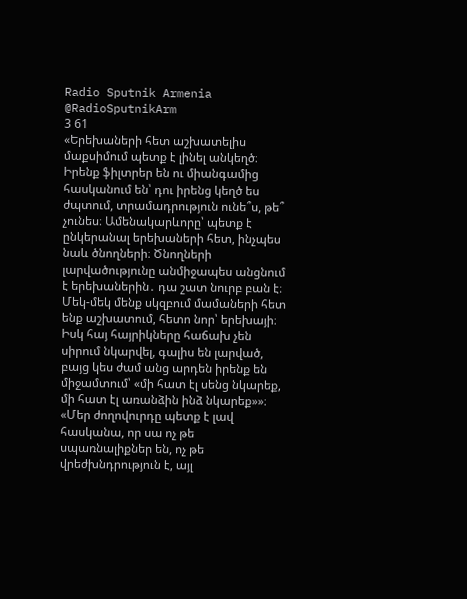Radio Sputnik Armenia
@RadioSputnikArm
3 61
«Երեխաների հետ աշխատելիս մաքսիմում պետք է լինել անկեղծ։ Իրենք ֆիլտրեր են ու միանգամից հասկանում են՝ դու իրենց կեղծ ես ժպտում, տրամադրություն ունե՞ս, թե՞ չունես։ Ամենակարևորը՝ պետք է ընկերանալ երեխաների հետ, ինչպես նաև ծնողների։ Ծնողների լարվածությունը անմիջապես անցնում է երեխաներին․ դա շատ նուրբ բան է։ Մեկ-մեկ մենք սկզբում մամաների հետ ենք աշխատում, հետո նոր՝ երեխայի։ Իսկ հայ հայրիկները հաճախ չեն սիրում նկարվել, գալիս են լարված, բայց կես ժամ անց արդեն իրենք են միջամտում՝ «մի հատ էլ սենց նկարեք, մի հատ էլ առանձին ինձ նկարեք»»։
«Մեր ժողովուրդը պետք է լավ հասկանա, որ սա ոչ թե սպառնալիքներ են, ոչ թե վրեժխնդրություն է, այլ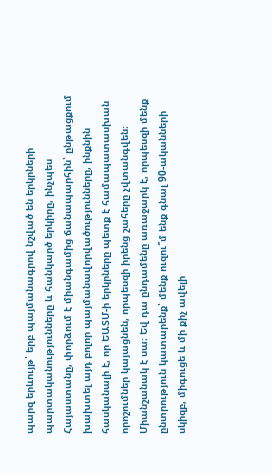պարզ երևույթ՝ երբ պայմանագրով նշված են երկրների պարտականությունները և հանկարծ երկիրը, ինչպես Հայաստանը, փորձում է միանգամից ճանապարհին՝ ընթացքում խախտել այդ բոլոր պայմանավորվածությունները, ինքնին հասկանալի է, որ ԵԱՏՄ-ի երկրները պետք է համապատասխան որոշումներ կայացնեն, որպեսզի իրենց շահերը չվտանգվեն։ Միանշանակ է սա։ Եվ դա ընդամենը առաջարկ է, որպեսզի մենք ընտրություն կատարենք՝ մենք ուզու՞մ ենք գնալ 90-ականների սկիզբ, միգուցե և մի քիչ ավելի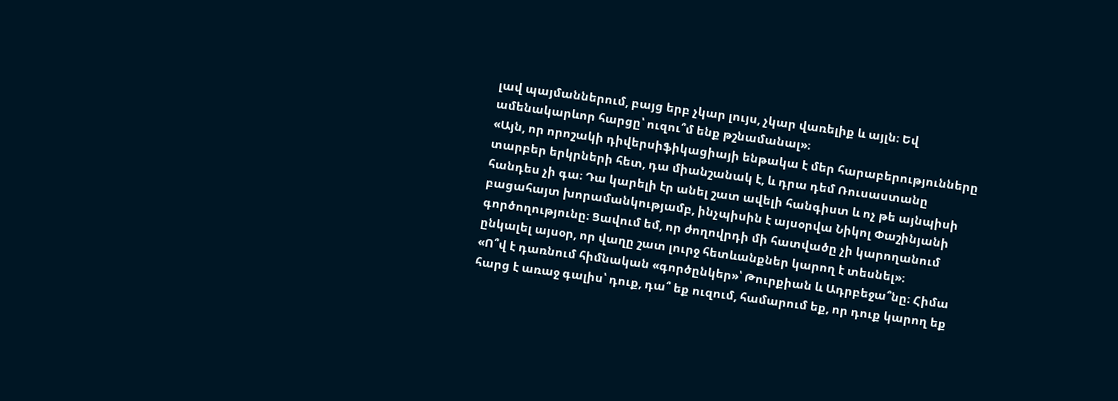լավ պայմաններում, բայց երբ չկար լույս, չկար վառելիք և այլն։ Եվ ամենակարևոր հարցը՝ ուզու՞մ ենք թշնամանալ»։
«Այն, որ որոշակի դիվերսիֆիկացիայի ենթակա է մեր հարաբերությունները տարբեր երկրների հետ, դա միանշանակ է, և դրա դեմ Ռուսաստանը հանդես չի գա։ Դա կարելի էր անել շատ ավելի հանգիստ և ոչ թե այնպիսի բացահայտ խորամանկությամբ, ինչպիսին է այսօրվա Նիկոլ Փաշինյանի գործողությունը։ Ցավում եմ, որ ժողովրդի մի հատվածը չի կարողանում ընկալել այսօր, որ վաղը շատ լուրջ հետևանքներ կարող է տեսնել»։
«Ո՞վ է դառնում հիմնական «գործընկեր»՝ Թուրքիան և Ադրբեջա՞նը։ Հիմա հարց է առաջ գալիս՝ դուք, դա՞ եք ուզում, համարում եք, որ դուք կարող եք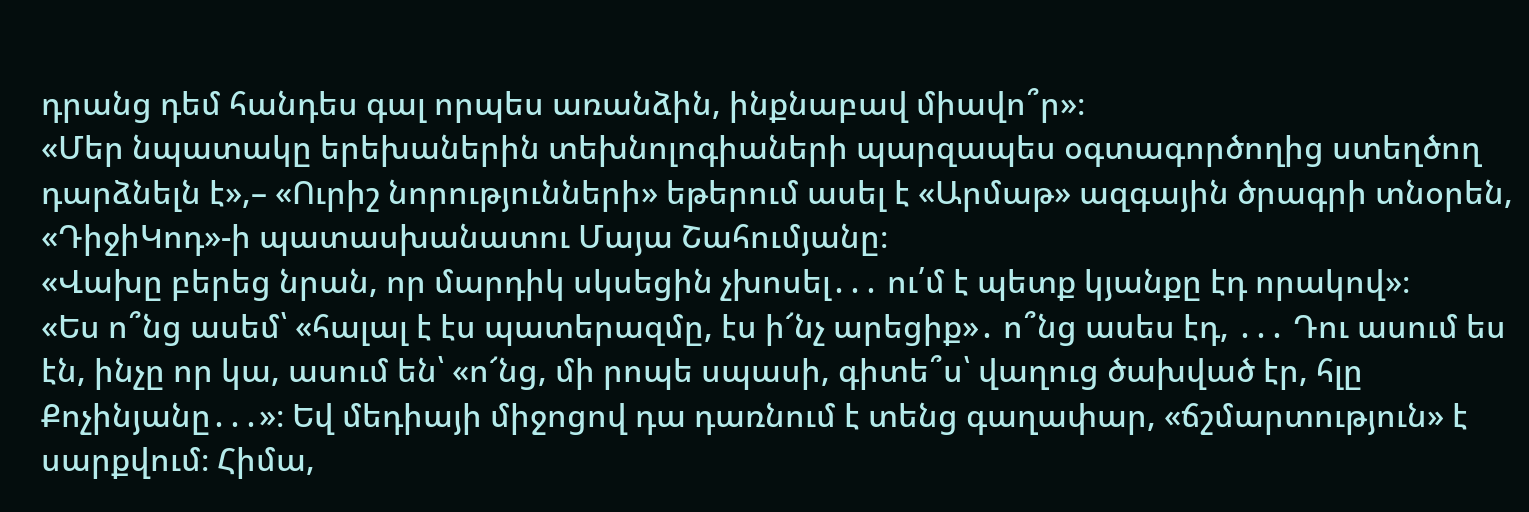դրանց դեմ հանդես գալ որպես առանձին, ինքնաբավ միավո՞ր»։
«Մեր նպատակը երեխաներին տեխնոլոգիաների պարզապես օգտագործողից ստեղծող դարձնելն է»,– «Ուրիշ նորությունների» եթերում ասել է «Արմաթ» ազգային ծրագրի տնօրեն, «ԴիջիԿոդ»-ի պատասխանատու Մայա Շահումյանը։
«Վախը բերեց նրան, որ մարդիկ սկսեցին չխոսել․․․ ու՛մ է պետք կյանքը էդ որակով»։
«Ես ո՞նց ասեմ՝ «հալալ է էս պատերազմը, էս ի՜նչ արեցիք»․ ո՞նց ասես էդ, ․․․ Դու ասում ես էն, ինչը որ կա, ասում են՝ «ո՜նց, մի րոպե սպասի, գիտե՞ս՝ վաղուց ծախված էր, հլը Քոչինյանը․․․»։ Եվ մեդիայի միջոցով դա դառնում է տենց գաղափար, «ճշմարտություն» է սարքվում։ Հիմա,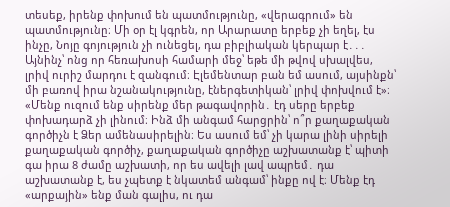տեսեք, իրենք փոխում են պատմությունը, «վերագրում» են պատմությունը։ Մի օր էլ կգրեն, որ Արարատը երբեք չի եղել, էս ինչը, Նոյը գոյություն չի ունեցել, դա բիբլիական կերպար է․․․ Այնինչ՝ ոնց որ հեռախոսի համարի մեջ՝ եթե մի թվով սխալվես, լրիվ ուրիշ մարդու է զանգում։ Էլեմենտար բան եմ ասում, այսինքն՝ մի բառով իրա նշանակությունը, էներգետիկան՝ լրիվ փոխվում է»։
«Մենք ուզում ենք սիրենք մեր թագավորին․ էդ սերը երբեք փոխադարձ չի լինում։ Ինձ մի անգամ հարցրին՝ ո՞ր քաղաքական գործիչն է Ձեր ամենասիրելին։ Ես ասում եմ՝ չի կարա լինի սիրելի քաղաքական գործիչ, քաղաքական գործիչը աշխատանք է՝ պիտի գա իրա 8 ժամը աշխատի, որ ես ավելի լավ ապրեմ․ դա աշխատանք է, ես չպետք է նկատեմ անգամ՝ ինքը ով է։ Մենք էդ «արքային» ենք ման գալիս, ու դա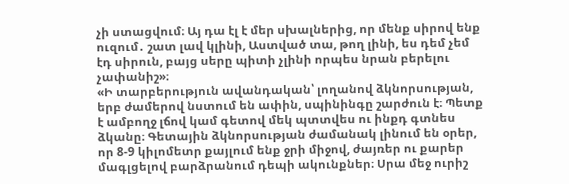չի ստացվում։ Այ դա էլ է մեր սխալներից, որ մենք սիրով ենք ուզում․ շատ լավ կլինի, Աստված տա, թող լինի, ես դեմ չեմ էդ սիրուն, բայց սերը պիտի չլինի որպես նրան բերելու չափանիշ»։
«Ի տարբերություն ավանդական՝ լողանով ձկնորսության, երբ ժամերով նստում են ափին, սպինինգը շարժուն է։ Պետք է ամբողջ լճով կամ գետով մեկ պտտվես ու ինքդ գտնես ձկանը։ Գետային ձկնորսության ժամանակ լինում են օրեր, որ 8-9 կիլոմետր քայլում ենք ջրի միջով, ժայռեր ու քարեր մագլցելով բարձրանում դեպի ակունքներ։ Սրա մեջ ուրիշ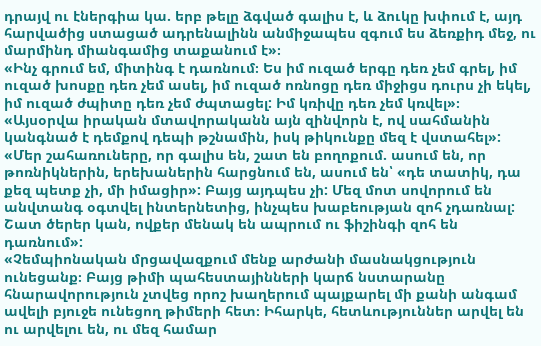դրայվ ու էներգիա կա. երբ թելը ձգված գալիս է, և ձուկը խփում է, այդ հարվածից ստացած ադրենալինն անմիջապես զգում ես ձեռքիդ մեջ, ու մարմինդ միանգամից տաքանում է»։
«Ինչ գրում եմ, միտինգ է դառնում։ Ես իմ ուզած երգը դեռ չեմ գրել, իմ ուզած խոսքը դեռ չեմ ասել, իմ ուզած ոռնոցը դեռ միջիցս դուրս չի եկել, իմ ուզած ժպիտը դեռ չեմ ժպտացել: Իմ կռիվը դեռ չեմ կռվել»։
«Այսօրվա իրական մտավորականն այն զինվորն է, ով սահմանին կանգնած է դեմքով դեպի թշնամին, իսկ թիկունքը մեզ է վստահել»:
«Մեր շահառուները, որ գալիս են, շատ են բողոքում. ասում են, որ թոռնիկներին, երեխաներին հարցնում են, ասում են՝ «դե տատիկ, դա քեզ պետք չի, մի իմացիր»: Բայց այդպես չի: Մեզ մոտ սովորում են անվտանգ օգտվել ինտերնետից, ինչպես խաբեության զոհ չդառնալ: Շատ ծերեր կան, ովքեր մենակ են ապրում ու ֆիշինգի զոհ են դառնում»:
«Չեմպիոնական մրցավազքում մենք արժանի մասնակցություն ունեցանք։ Բայց թիմի պահեստայինների կարճ նստարանը հնարավորություն չտվեց որոշ խաղերում պայքարել մի քանի անգամ ավելի բյուջե ունեցող թիմերի հետ։ Իհարկե, հետևություններ արվել են ու արվելու են, ու մեզ համար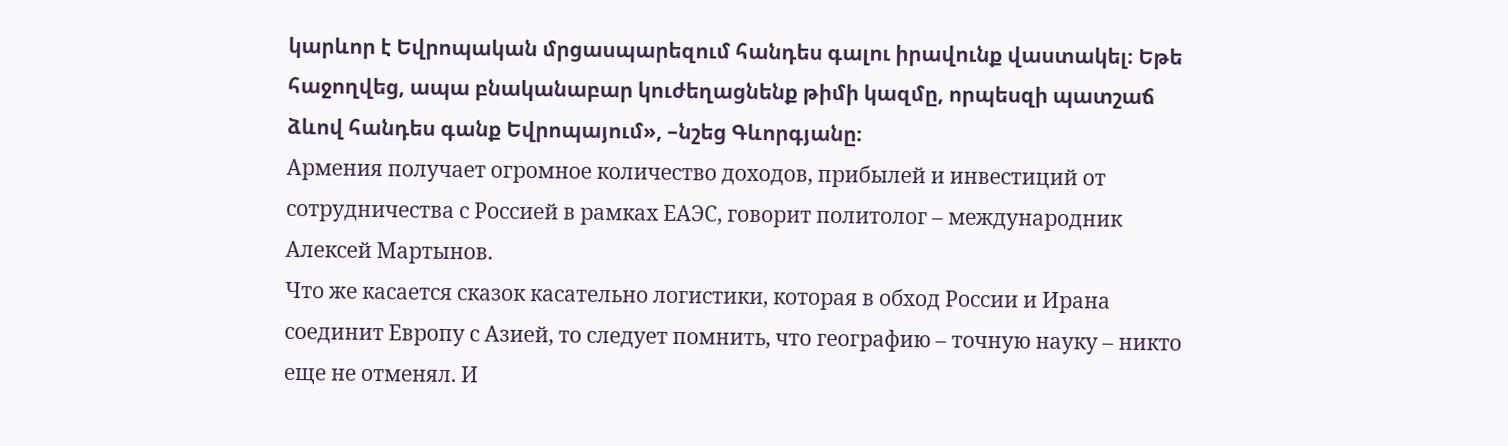կարևոր է Եվրոպական մրցասպարեզում հանդես գալու իրավունք վաստակել։ Եթե հաջողվեց, ապա բնականաբար կուժեղացնենք թիմի կազմը, որպեսզի պատշաճ ձևով հանդես գանք Եվրոպայում», –նշեց Գևորգյանը։
Армения получает огромное количество доходов, прибылей и инвестиций от сотрудничества с Россией в рамках ЕАЭС, говорит политолог – международник Алексей Мартынов.
Что же касается сказок касательно логистики, которая в обход России и Ирана соединит Европу с Азией, то следует помнить, что географию – точную науку – никто еще не отменял. И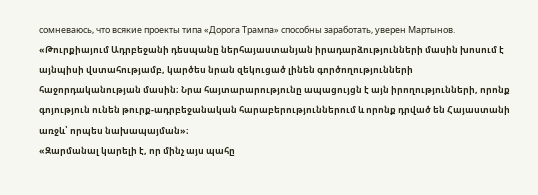сомневаюсь, что всякие проекты типа «Дорога Трампа» способны заработать, уверен Мартынов.
«Թուրքիայում Ադրբեջանի դեսպանը ներհայաստանյան իրադարձությունների մասին խոսում է այնպիսի վստահությամբ, կարծես նրան զեկուցած լինեն գործողությունների հաջորդականության մասին։ Նրա հայտարարությունը ապացույցն է այն իրողությունների, որոնք գոյություն ունեն թուրք-ադրբեջանական հարաբերություններում և որոնք դրված են Հայաստանի առջև՝ որպես նախապայման»։
«Զարմանալ կարելի է, որ մինչ այս պահը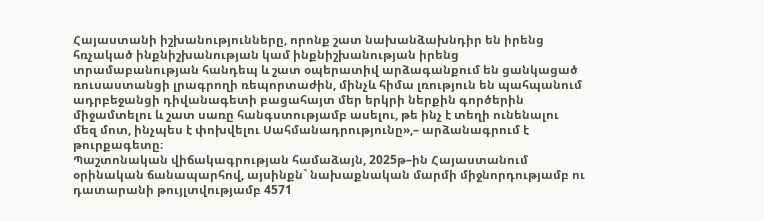Հայաստանի իշխանությունները, որոնք շատ նախանձախնդիր են իրենց հռչակած ինքնիշխանության կամ ինքնիշխանության իրենց տրամաբանության հանդեպ և շատ օպերատիվ արձագանքում են ցանկացած ռուսաստանցի լրագրողի ռեպորտաժին, մինչև հիմա լռություն են պահպանում ադրբեջանցի դիվանագետի բացահայտ մեր երկրի ներքին գործերին միջամտելու և շատ սառը հանգստությամբ ասելու, թե ինչ է տեղի ունենալու մեզ մոտ, ինչպես է փոխվելու Սահմանադրությունը»,– արձանագրում է թուրքագետը։
Պաշտոնական վիճակագրության համաձայն, 2025թ–ին Հայաստանում օրինական ճանապարհով, այսինքն` նախաքնական մարմի միջնորդությամբ ու դատարանի թույլտվությամբ 4571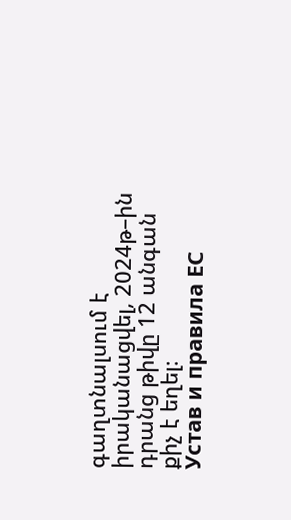գաղտնալսում է իրականացվել, 2024թ–ին դրանց թիվը 12 անգան քիչ է եղել։
Устав и правила ЕС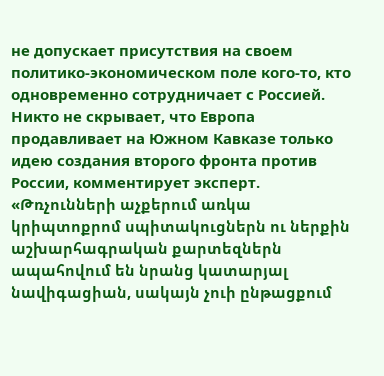не допускает присутствия на своем политико-экономическом поле кого-то, кто одновременно сотрудничает с Россией. Никто не скрывает, что Европа продавливает на Южном Кавказе только идею создания второго фронта против России, комментирует эксперт.
«Թռչունների աչքերում առկա կրիպտոքրոմ սպիտակուցներն ու ներքին աշխարհագրական քարտեզներն ապահովում են նրանց կատարյալ նավիգացիան, սակայն չուի ընթացքում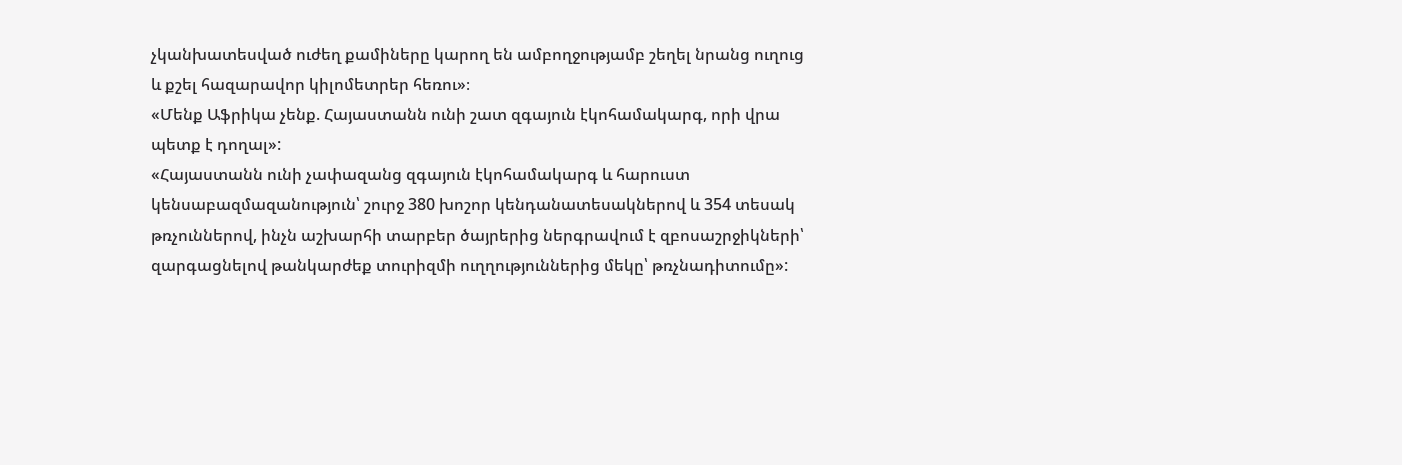չկանխատեսված ուժեղ քամիները կարող են ամբողջությամբ շեղել նրանց ուղուց և քշել հազարավոր կիլոմետրեր հեռու»։
«Մենք Աֆրիկա չենք. Հայաստանն ունի շատ զգայուն էկոհամակարգ, որի վրա պետք է դողալ»:
«Հայաստանն ունի չափազանց զգայուն էկոհամակարգ և հարուստ կենսաբազմազանություն՝ շուրջ 380 խոշոր կենդանատեսակներով և 354 տեսակ թռչուններով, ինչն աշխարհի տարբեր ծայրերից ներգրավում է զբոսաշրջիկների՝ զարգացնելով թանկարժեք տուրիզմի ուղղություններից մեկը՝ թռչնադիտումը»: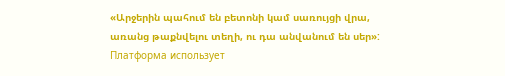«Արջերին պահում են բետոնի կամ սառույցի վրա, առանց թաքնվելու տեղի, ու դա անվանում են սեր»:
Платформа использует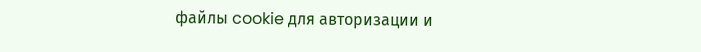файлы cookie для авторизации и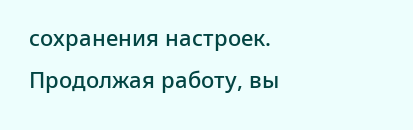сохранения настроек. Продолжая работу, вы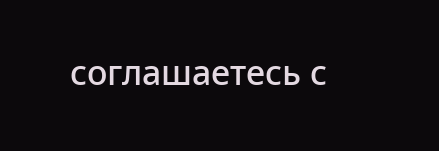соглашаетесь с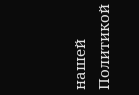нашей Политикой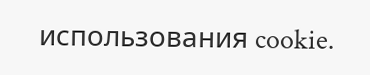использования cookie.